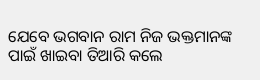ଯେବେ ଭଗବାନ ରାମ ନିଜ ଭକ୍ତମାନଙ୍କ ପାଇଁ ଖାଇବା ତିଆରି କଲେ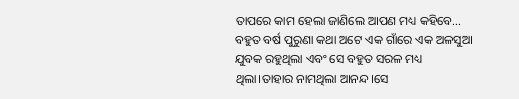ତାପରେ କାମ ହେଲା ଜାଣିଲେ ଆପଣ ମଧ୍ୟ କହିବେ…
ବହୁତ ବର୍ଷ ପୁରୁଣା କଥା ଅଟେ ଏକ ଗାଁରେ ଏକ ଅଳସୁଆ ଯୁବକ ରହୁଥିଲା ଏବଂ ସେ ବହୁତ ସରଳ ମଧ୍ୟ ଥିଲା।ତାହାର ନାମଥିଲା ଆନନ୍ଦ।ସେ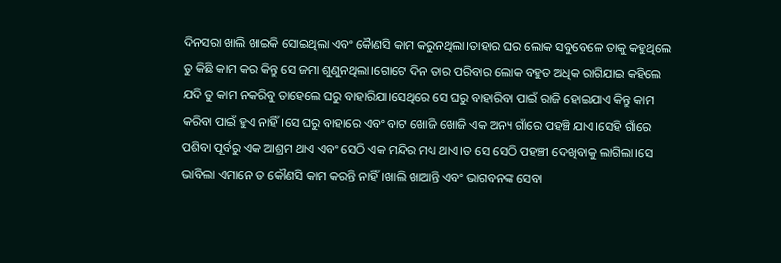ଦିନସରା ଖାଲି ଖାଇକି ସୋଇଥିଲା ଏବଂ କୋୖଣସି କାମ କରୁନଥିଲା।ତାହାର ଘର ଲୋକ ସବୁବେଳେ ତାକୁ କହୁଥିଲେ ତୁ କିଛି କାମ କର କିନ୍ତୁ ସେ ଜମା ଶୁଣୁନଥିଲା।ଗୋଟେ ଦିନ ତାର ପରିବାର ଲୋକ ବହୁତ ଅଧିକ ରାଗିଯାଇ କହିଲେ ଯଦି ତୁ କାମ ନକରିବୁ ତାହେଲେ ଘରୁ ବାହାରିଯା।ସେଥିରେ ସେ ଘରୁ ବାହାରିବା ପାଇଁ ରାଜି ହୋଇଯାଏ କିନ୍ତୁ କାମ କରିବା ପାଇଁ ହୁଏ ନାହିଁ।ସେ ଘରୁ ବାହାରେ ଏବଂ ବାଟ ଖୋଜି ଖୋଜି ଏକ ଅନ୍ୟ ଗାଁରେ ପହଞ୍ଚି ଯାଏ।ସେହି ଗାଁରେ ପଶିବା ପୂର୍ବରୁ ଏକ ଆଶ୍ରମ ଥାଏ ଏବଂ ସେଠି ଏକ ମନ୍ଦିର ମଧ୍ୟ ଥାଏ।ତ ସେ ସେଠି ପହଞ୍ଚୀ ଦେଖିବାକୁ ଲାଗିଲା।ସେ ଭାବିଲା ଏମାନେ ତ କୌଣସି କାମ କରନ୍ତି ନାହିଁ।ଖାଲି ଖାଆନ୍ତି ଏବଂ ଭାଗବନଙ୍କ ସେବା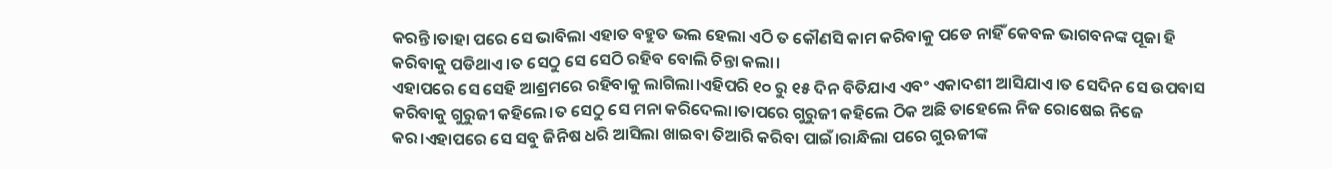କରନ୍ତି।ତାହା ପରେ ସେ ଭାବିଲା ଏହାତ ବହୁତ ଭଲ ହେଲା ଏଠି ତ କୌଣସି କାମ କରିବାକୁ ପଡେ ନାହିଁ କେବଳ ଭାଗବନଙ୍କ ପୂଜା ହି କରିବାକୁ ପଡିଥାଏ।ତ ସେଠୁ ସେ ସେଠି ରହିବ ବୋଲି ଚିନ୍ତା କଲା।
ଏହାପରେ ସେ ସେହି ଆଶ୍ରମରେ ରହିବାକୁ ଲାଗିଲା।ଏହିପରି ୧୦ ରୁ ୧୫ ଦିନ ବିତିଯାଏ ଏବଂ ଏକାଦଶୀ ଆସିଯାଏ।ତ ସେଦିନ ସେ ଉପବାସ କରିବାକୁ ଗୁରୁଜୀ କହିଲେ।ତ ସେଠୁ ସେ ମନା କରିଦେଲା।ତାପରେ ଗୁରୁଜୀ କହିଲେ ଠିକ ଅଛି ତାହେଲେ ନିଜ ରୋଷେଇ ନିଜେ କର।ଏହାପରେ ସେ ସବୁ ଜିନିଷ ଧରି ଆସିଲା ଖାଇବା ତିଆରି କରିବା ପାଇଁ।ରାନ୍ଧିଲା ପରେ ଗୁଋଜୀଙ୍କ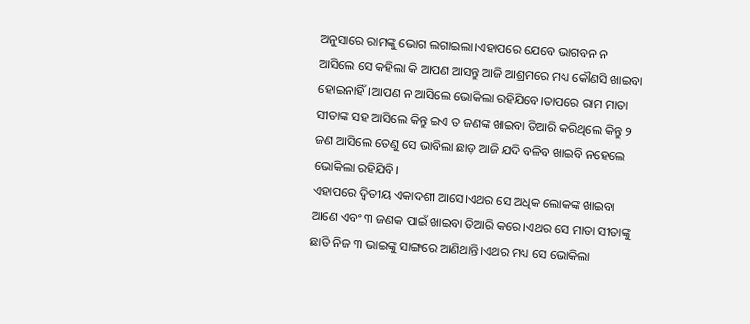ଅନୁସାରେ ରାମଙ୍କୁ ଭୋଗ ଲଗାଇଲା।ଏହାପରେ ଯେବେ ଭାଗବନ ନ ଆସିଲେ ସେ କହିଲା କି ଆପଣ ଆସନ୍ତୁ ଆଜି ଆଶ୍ରମରେ ମଧ୍ୟ କୌଣସି ଖାଇବା ହୋଇନାହିଁ।ଆପଣ ନ ଆସିଲେ ଭୋକିଲା ରହିଯିବେ।ତାପରେ ରାମ ମାତା ସୀତାଙ୍କ ସହ ଆସିଲେ କିନ୍ତୁ ଇଏ ତ ଜଣଙ୍କ ଖାଇବା ତିଆରି କରିଥିଲେ କିନ୍ତୁ ୨ ଜଣ ଆସିଲେ ତେଣୁ ସେ ଭାବିଲା ଛାଡ଼ ଆଜି ଯଦି ବଳିବ ଖାଇବି ନହେଲେ ଭୋକିଲା ରହିଯିବି।
ଏହାପରେ ଦ୍ୱିତୀୟ ଏକାଦଶୀ ଆସେ।ଏଥର ସେ ଅଧିକ ଲୋକଙ୍କ ଖାଇବା ଆଣେ ଏବଂ ୩ ଜଣକ ପାଇଁ ଖାଇବା ତିଆରି କରେ।ଏଥର ସେ ମାତା ସୀତାଙ୍କୁ ଛାଡି ନିଜ ୩ ଭାଇଙ୍କୁ ସାଙ୍ଗରେ ଆଣିଥାନ୍ତି।ଏଥର ମଧ୍ୟ ସେ ଭୋକିଲା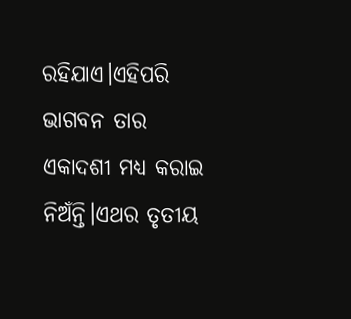ରହିଯାଏ।ଏହିପରି ଭାଗବନ ତାର ଏକାଦଶୀ ମଧ୍ୟ କରାଇ ନିଅଁନ୍ତି।ଏଥର ତୃତୀୟ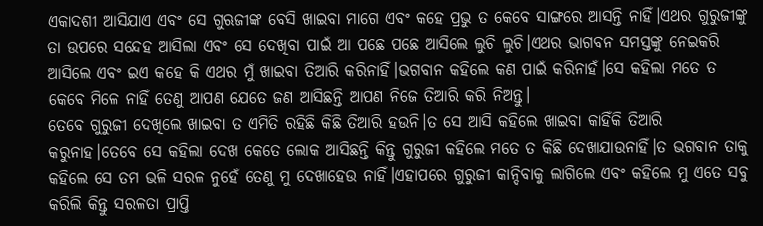ଏକାଦଶୀ ଆସିଯାଏ ଏବଂ ସେ ଗୁଋଜୀଙ୍କ ବେସି ଖାଇବା ମାଗେ ଏବଂ କହେ ପ୍ରଭୁ ତ କେବେ ସାଙ୍ଗରେ ଆସନ୍ତି ନାହିଁ।ଏଥର ଗୁରୁଜୀଙ୍କୁ ତା ଉପରେ ସନ୍ଦେହ ଆସିଲା ଏବଂ ସେ ଦେଖିବା ପାଇଁ ଆ ପଛେ ପଛେ ଆସିଲେ ଲୁଚି ଲୁଚି।ଏଥର ଭାଗବନ ସମସ୍ତଙ୍କୁ ନେଇକରି ଆସିଲେ ଏବଂ ଇଏ କହେ କି ଏଥର ମୁଁ ଖାଇବା ତିଆରି କରିନାହିଁ।ଭଗବାନ କହିଲେ କଣ ପାଇଁ କରିନାହଁ।ସେ କହିଲା ମତେ ତ କେବେ ମିଳେ ନାହିଁ ତେଣୁ ଆପଣ ଯେତେ ଜଣ ଆସିଛନ୍ତି ଆପଣ ନିଜେ ତିଆରି କରି ନିଅନ୍ତୁ।
ତେବେ ଗୁରୁଜୀ ଦେଖିଲେ ଖାଇବା ତ ଏମିତି ରହିଛି କିଛି ତିଆରି ହଉନି।ତ ସେ ଆସି କହିଲେ ଖାଇବା କାହିଁକି ତିଆରି କରୁନାହ।ତେବେ ସେ କହିଲା ଦେଖ କେତେ ଲୋକ ଆସିଛନ୍ତି କିନ୍ତୁ ଗୁରୁଜୀ କହିଲେ ମତେ ତ କିଛି ଦେଖାଯାଉନାହିଁ।ତ ଭଗବାନ ତାକୁ କହିଲେ ସେ ତମ ଭଳି ସରଳ ନୁହେଁ ତେଣୁ ମୁ ଦେଖାହେଉ ନାହିଁ।ଏହାପରେ ଗୁରୁଜୀ କାନ୍ଦିବାକୁ ଲାଗିଲେ ଏବଂ କହିଲେ ମୁ ଏତେ ସବୁ କରିଲି କିନ୍ତୁ ସରଳତା ପ୍ରାପ୍ତି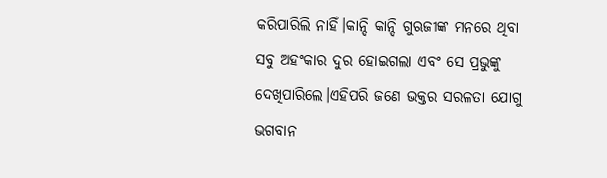କରିପାରିଲି ନାହିଁ।କାନ୍ଦି କାନ୍ଦି ଗୁଋଜୀଙ୍କ ମନରେ ଥିବା ସବୁ ଅହଂକାର ଦୁର ହୋଇଗଲା ଏବଂ ସେ ପ୍ରଭୁଙ୍କୁ ଦେଖିପାରିଲେ।ଏହିପରି ଜଣେ ଭକ୍ତର ସରଳତା ଯୋଗୁ ଭଗବାନ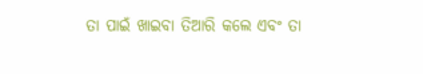ତା ପାଇଁ ଖାଇବା ତିଆରି କଲେ ଏବଂ ତା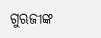ଗୁଋଜୀଙ୍କ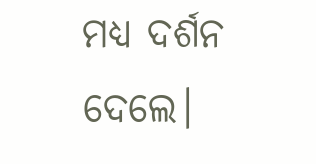ମଧ୍ୟ ଦର୍ଶନ ଦେଲେ।